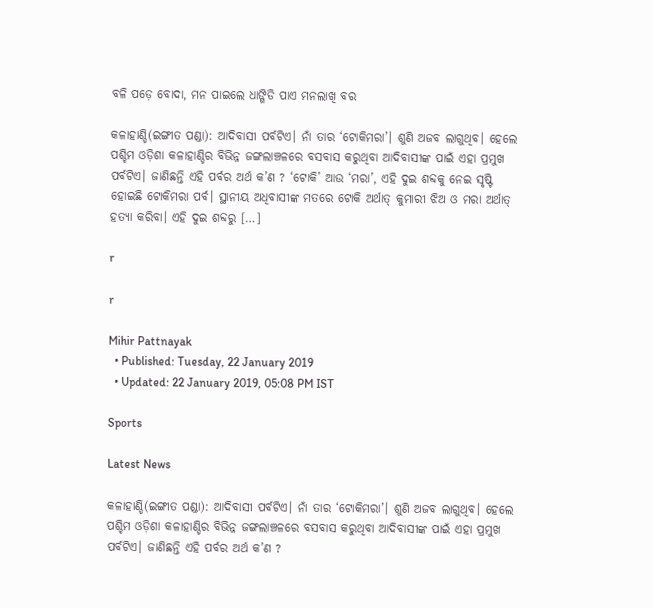ବଳି ପଡ଼େ ବୋଦା, ମନ ପାଇଲେ ଧାଙ୍ଗିଡି ପାଏ ମନଲାଖି ବର

କଳାହାଣ୍ଡି(ଇଙ୍ଗୀତ ପଣ୍ଡା): ଆଦିବାସୀ ପର୍ବଟିଏ। ନାଁ ତାର ‘ଟୋକିମରା’। ଶୁଣି ଅଜବ ଲାଗୁଥିବ। ହେଲେ ପଶ୍ଚିମ ଓଡ଼ିଶା କଳାହାଣ୍ଡିର ବିଭିନ୍ନ ଜଙ୍ଗଲାଞ୍ଚଳରେ ବସବାସ କରୁଥିବା ଆଦିବାସୀଙ୍କ ପାଇଁ ଏହା ପ୍ରମୁଖ ପର୍ବଟିଏ। ଜାଣିଛନ୍ତି ଏହି ପର୍ବର ଅର୍ଥ କ’ଣ ? ‘ଟୋକି’ ଆଉ ‘ମରା’, ଏହି ଦୁଇ ଶବ୍ଦକୁ ନେଇ ସୃଷ୍ଟି ହୋଇଛି ଟୋକିମରା ପର୍ବ। ସ୍ଥାନୀୟ ଅଧିବାସୀଙ୍କ ମତରେ ଟୋକି ଅର୍ଥାତ୍‌ କୁମାରୀ ଝିଅ ଓ ମରା ଅର୍ଥାତ୍‌ ହତ୍ୟା କରିବା। ଏହି ଦୁଇ ଶବ୍ଦରୁ […]

r

r

Mihir Pattnayak
  • Published: Tuesday, 22 January 2019
  • Updated: 22 January 2019, 05:08 PM IST

Sports

Latest News

କଳାହାଣ୍ଡି(ଇଙ୍ଗୀତ ପଣ୍ଡା): ଆଦିବାସୀ ପର୍ବଟିଏ। ନାଁ ତାର ‘ଟୋକିମରା’। ଶୁଣି ଅଜବ ଲାଗୁଥିବ। ହେଲେ ପଶ୍ଚିମ ଓଡ଼ିଶା କଳାହାଣ୍ଡିର ବିଭିନ୍ନ ଜଙ୍ଗଲାଞ୍ଚଳରେ ବସବାସ କରୁଥିବା ଆଦିବାସୀଙ୍କ ପାଇଁ ଏହା ପ୍ରମୁଖ ପର୍ବଟିଏ। ଜାଣିଛନ୍ତି ଏହି ପର୍ବର ଅର୍ଥ କ’ଣ ?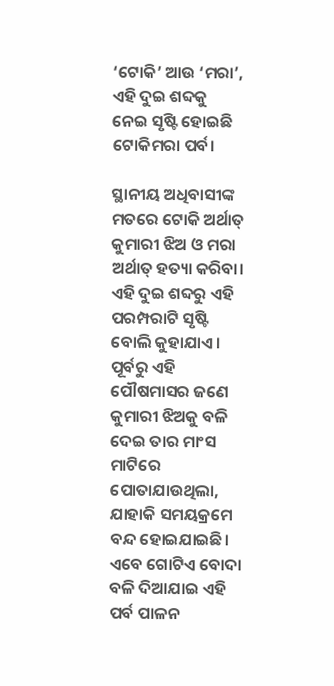‘ଟୋକି’ ଆଉ ‘ମରା’, ଏହି ଦୁଇ ଶବ୍ଦକୁ ନେଇ ସୃଷ୍ଟି ହୋଇଛି ଟୋକିମରା ପର୍ବ।

ସ୍ଥାନୀୟ ଅଧିବାସୀଙ୍କ ମତରେ ଟୋକି ଅର୍ଥାତ୍‌ କୁମାରୀ ଝିଅ ଓ ମରା ଅର୍ଥାତ୍‌ ହତ୍ୟା କରିବା। ଏହି ଦୁଇ ଶବ୍ଦରୁ ଏହି ପରମ୍ପରାଟି ସୃଷ୍ଟି ବୋଲି କୁହାଯାଏ। ପୂର୍ବରୁ ଏହି ପୌଷମାସର ଜଣେ କୁମାରୀ ଝିଅକୁ ବଳି ଦେଇ ତାର ମାଂସ ମାଟିରେ ପୋତାଯାଉଥିଲା, ଯାହାକି ସମୟକ୍ରମେ ବନ୍ଦ ହୋଇଯାଇଛି। ଏବେ ଗୋଟିଏ ବୋଦା ବଳି ଦିଆଯାଇ ଏହି ପର୍ବ ପାଳନ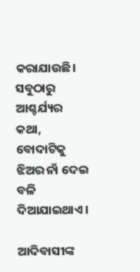କରାଯାଉଛି। ସବୁଠାରୁ ଆଶ୍ଚର୍ଯ୍ୟର କଥା, ବୋଦାଟିକୁ ଝିଅର ନାଁ ଦେଇ ବଳି ଦିଆଯାଇଥାଏ।

ଆଦିବାସୀଙ୍କ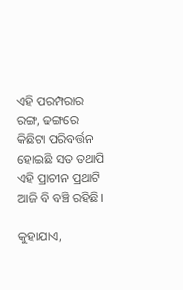ଏହି ପରମ୍ପରାର ରଙ୍ଗ, ଢଙ୍ଗରେ କିଛିଟା ପରିବର୍ତ୍ତନ ହୋଇଛି ସତ ତଥାପି ଏହି ପ୍ରାଚୀନ ପ୍ରଥାଟି ଆଜି ବି ବଞ୍ଚି ରହିଛି।

କୁହାଯାଏ,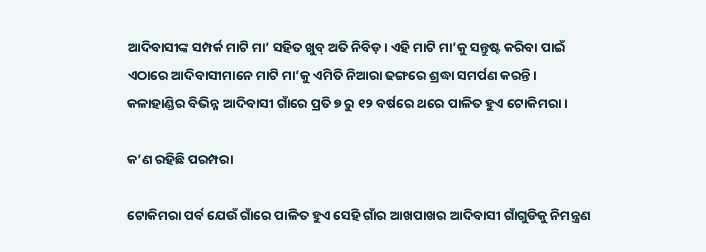ଆଦିବାସୀଙ୍କ ସମ୍ପର୍କ ମାଟି ମା’ ସହିତ ଖୁବ୍‌ ଅତି ନିବିଡ଼। ଏହି ମାଟି ମା’କୁ ସନ୍ତୁଷ୍ଟ କରିବା ପାଇଁ ଏଠାରେ ଆଦିବାସୀମାନେ ମାଟି ମା’କୁ ଏମିତି ନିଆରା ଢଙ୍ଗରେ ଶ୍ରଦ୍ଧା ସମର୍ପଣ କରନ୍ତି।  କଳାହାଣ୍ଡିର ବିଭିନ୍ନ ଆଦିବାସୀ ଗାଁରେ ପ୍ରତି ୭ ରୁ ୧୨ ବର୍ଷରେ ଥରେ ପାଳିତ ହୁଏ ଟୋକିମରା ।

କ’ଣ ରହିଛି ପରମ୍ପରା

ଟୋକିମରା ପର୍ବ ଯେଉଁ ଗାଁରେ ପାଳିତ ହୁଏ ସେହି ଗାଁର ଆଖପାଖର ଆଦିବାସୀ ଗାଁଗୁଡିକୁ ନିମନ୍ତ୍ରଣ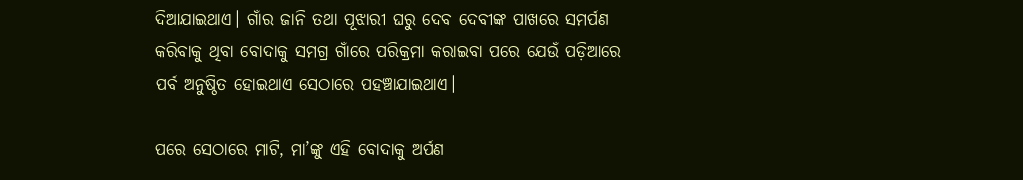ଦିଆଯାଇଥାଏ। ଗାଁର ଜାନି ତଥା ପୂଝାରୀ ଘରୁ ଦେବ ଦେବୀଙ୍କ ପାଖରେ ସମର୍ପଣ କରିବାକୁ ଥିବା ବୋଦାକୁ ସମଗ୍ର ଗାଁରେ ପରିକ୍ରମା କରାଇବା ପରେ ଯେଉଁ ପଡ଼ିଆରେ ପର୍ବ ଅନୁଷ୍ଠିତ ହୋଇଥାଏ ସେଠାରେ ପହଞ୍ଚାଯାଇଥାଏ।

ପରେ ସେଠାରେ ମାଟି, ମା’ଙ୍କୁ ଏହି ବୋଦାକୁ ଅର୍ପଣ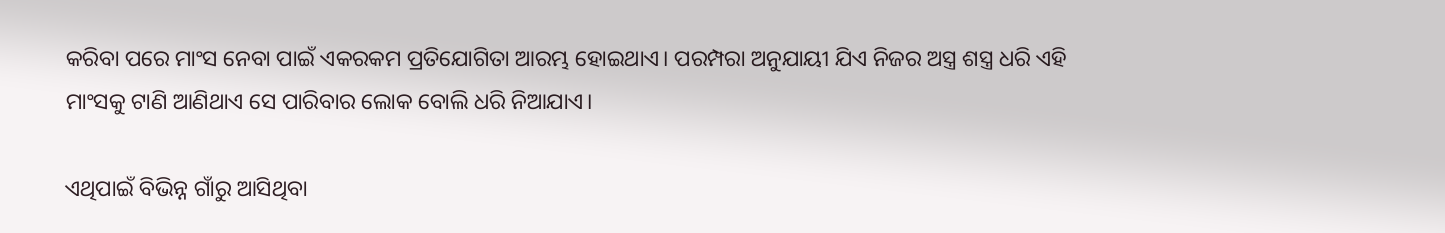କରିବା ପରେ ମାଂସ ନେବା ପାଇଁ ଏକରକମ ପ୍ରତିଯୋଗିତା ଆରମ୍ଭ ହୋଇଥାଏ। ପରମ୍ପରା ଅନୁଯାୟୀ ଯିଏ ନିଜର ଅସ୍ତ୍ର ଶସ୍ତ୍ର ଧରି ଏହି ମାଂସକୁ ଟାଣି ଆଣିଥାଏ ସେ ପାରିବାର ଲୋକ ବୋଲି ଧରି ନିଆଯାଏ।

ଏଥିପାଇଁ ବିଭିନ୍ନ ଗାଁରୁ ଆସିଥିବା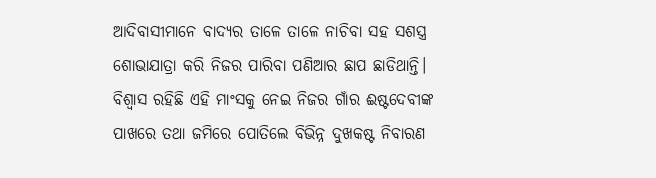ଆଦିବାସୀମାନେ ବାଦ୍ୟର ତାଳେ ତାଳେ ନାଚିବା ସହ ସଶସ୍ତ୍ର ଶୋଭାଯାତ୍ରା କରି ନିଜର ପାରିବା ପଣିଆର ଛାପ ଛାଡିଥାନ୍ତି। ବିଶ୍ୱାସ ରହିଛି ଏହି ମାଂସକୁ ନେଇ ନିଜର ଗାଁର ଈଷ୍ଟଦେବୀଙ୍କ ପାଖରେ ତଥା ଜମିରେ ପୋତିଲେ ବିଭିନ୍ନ ଦୁଖକଷ୍ଟ ନିବାରଣ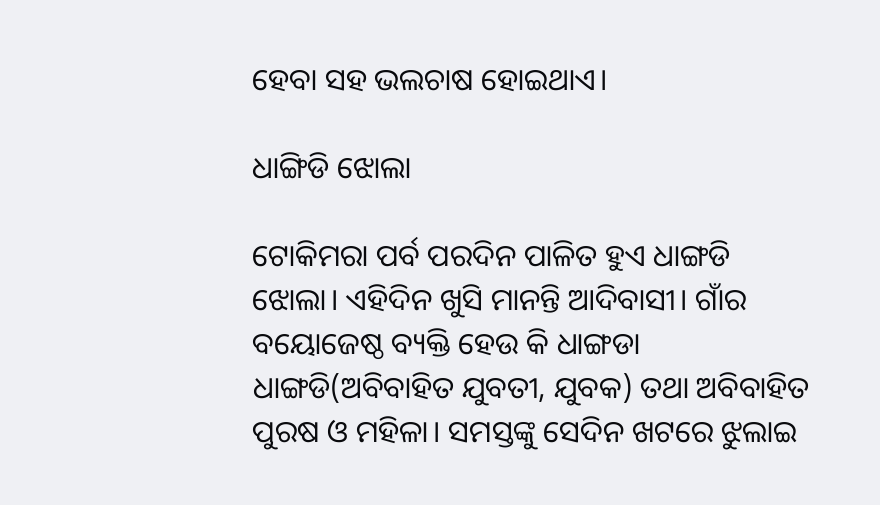ହେବା ସହ ଭଲଚାଷ ହୋଇଥାଏ।

ଧାଙ୍ଗିଡି ଝୋଲା

ଟୋକିମରା ପର୍ବ ପରଦିନ ପାଳିତ ହୁଏ ଧାଙ୍ଗଡି ଝୋଲା। ଏହିଦିନ ଖୁସି ମାନନ୍ତି ଆଦିବାସୀ। ଗାଁର ବୟୋଜେଷ୍ଠ ବ୍ୟକ୍ତି ହେଉ କି ଧାଙ୍ଗଡା ଧାଙ୍ଗଡି(ଅବିବାହିତ ଯୁବତୀ, ଯୁବକ) ତଥା ଅବିବାହିତ ପୁରଷ ଓ ମହିଳା। ସମସ୍ତଙ୍କୁ ସେଦିନ ଖଟରେ ଝୁଲାଇ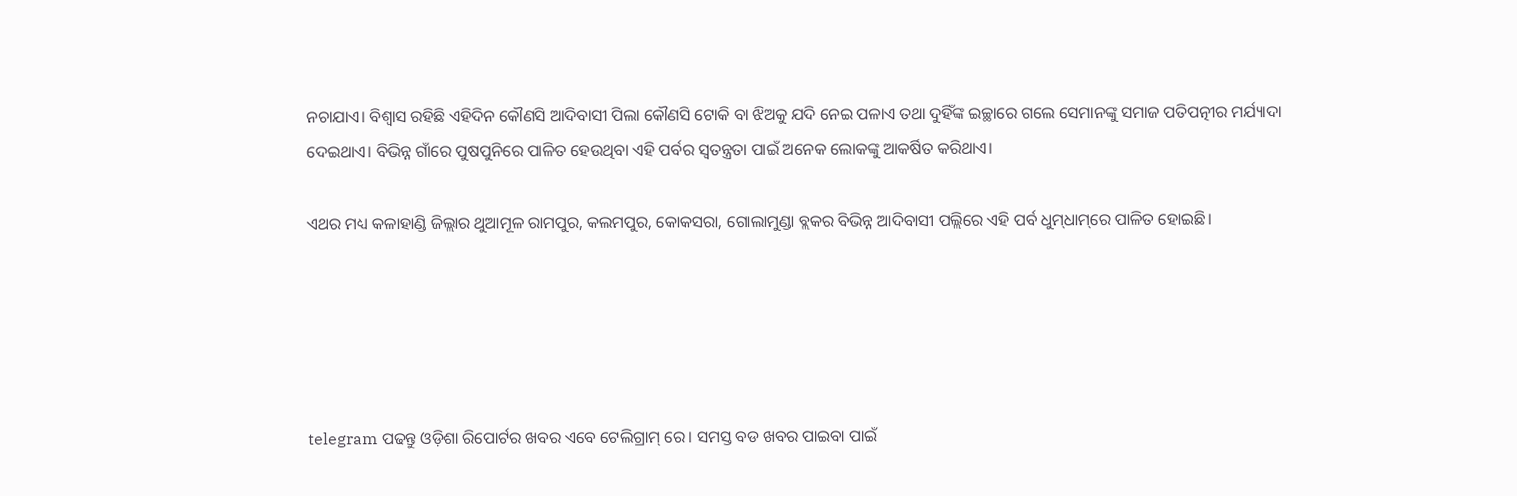ନଚାଯାଏ। ବିଶ୍ୱାସ ରହିଛି ଏହିଦିନ କୌଣସି ଆଦିବାସୀ ପିଲା କୌଣସି ଟୋକି ବା ଝିଅକୁ ଯଦି ନେଇ ପଳାଏ ତଥା ଦୁହିଁଙ୍କ ଇଚ୍ଛାରେ ଗଲେ ସେମାନଙ୍କୁ ସମାଜ ପତିପତ୍ନୀର ମର୍ଯ୍ୟାଦା ଦେଇଥାଏ। ବିଭିନ୍ନ ଗାଁରେ ପୁଷପୁନିରେ ପାଳିତ ହେଉଥିବା ଏହି ପର୍ବର ସ୍ୱତନ୍ତ୍ରତା ପାଇଁ ଅନେକ ଲୋକଙ୍କୁ ଆକର୍ଷିତ କରିଥାଏ।

ଏଥର ମଧ୍ୟ କଳାହାଣ୍ଡି ଜିଲ୍ଲାର ଥୁଆମୂଳ ରାମପୁର, କଲମପୁର, କୋକସରା, ଗୋଲାମୁଣ୍ଡା ବ୍ଲକର ବିଭିନ୍ନ ଆଦିବାସୀ ପଲ୍ଲିରେ ଏହି ପର୍ବ ଧୁମ୍‌ଧାମ୍‌ରେ ପାଳିତ ହୋଇଛି।





telegram ପଢନ୍ତୁ ଓଡ଼ିଶା ରିପୋର୍ଟର ଖବର ଏବେ ଟେଲିଗ୍ରାମ୍ ରେ। ସମସ୍ତ ବଡ ଖବର ପାଇବା ପାଇଁ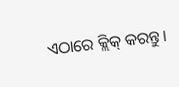ଏଠାରେ କ୍ଲିକ୍ କରନ୍ତୁ।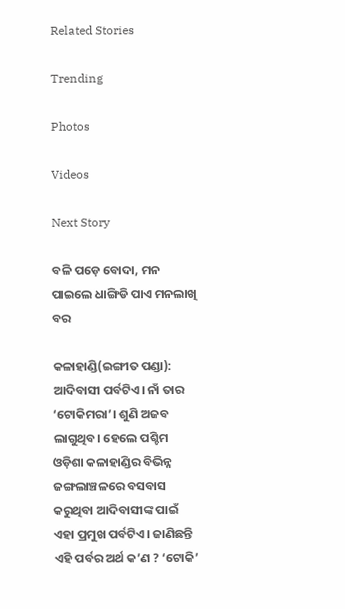Related Stories

Trending

Photos

Videos

Next Story

ବଳି ପଡ଼େ ବୋଦା, ମନ ପାଇଲେ ଧାଙ୍ଗିଡି ପାଏ ମନଲାଖି ବର

କଳାହାଣ୍ଡି(ଇଙ୍ଗୀତ ପଣ୍ଡା): ଆଦିବାସୀ ପର୍ବଟିଏ। ନାଁ ତାର ‘ଟୋକିମରା’। ଶୁଣି ଅଜବ ଲାଗୁଥିବ। ହେଲେ ପଶ୍ଚିମ ଓଡ଼ିଶା କଳାହାଣ୍ଡିର ବିଭିନ୍ନ ଜଙ୍ଗଲାଞ୍ଚଳରେ ବସବାସ କରୁଥିବା ଆଦିବାସୀଙ୍କ ପାଇଁ ଏହା ପ୍ରମୁଖ ପର୍ବଟିଏ। ଜାଣିଛନ୍ତି ଏହି ପର୍ବର ଅର୍ଥ କ’ଣ ? ‘ଟୋକି’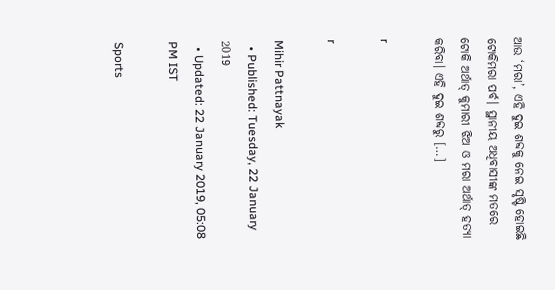ଆଉ ‘ମରା’, ଏହି ଦୁଇ ଶବ୍ଦକୁ ନେଇ ସୃଷ୍ଟି ହୋଇଛି ଟୋକିମରା ପର୍ବ। ସ୍ଥାନୀୟ ଅଧିବାସୀଙ୍କ ମତରେ ଟୋକି ଅର୍ଥାତ୍‌ କୁମାରୀ ଝିଅ ଓ ମରା ଅର୍ଥାତ୍‌ ହତ୍ୟା କରିବା। ଏହି ଦୁଇ ଶବ୍ଦରୁ […]

r

r

Mihir Pattnayak
  • Published: Tuesday, 22 January 2019
  • Updated: 22 January 2019, 05:08 PM IST

Sports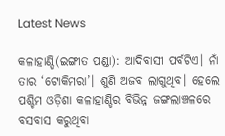Latest News

କଳାହାଣ୍ଡି(ଇଙ୍ଗୀତ ପଣ୍ଡା): ଆଦିବାସୀ ପର୍ବଟିଏ। ନାଁ ତାର ‘ଟୋକିମରା’। ଶୁଣି ଅଜବ ଲାଗୁଥିବ। ହେଲେ ପଶ୍ଚିମ ଓଡ଼ିଶା କଳାହାଣ୍ଡିର ବିଭିନ୍ନ ଜଙ୍ଗଲାଞ୍ଚଳରେ ବସବାସ କରୁଥିବା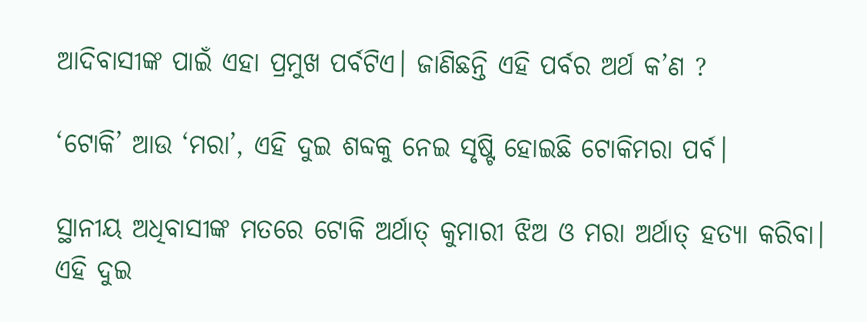ଆଦିବାସୀଙ୍କ ପାଇଁ ଏହା ପ୍ରମୁଖ ପର୍ବଟିଏ। ଜାଣିଛନ୍ତି ଏହି ପର୍ବର ଅର୍ଥ କ’ଣ ?

‘ଟୋକି’ ଆଉ ‘ମରା’, ଏହି ଦୁଇ ଶବ୍ଦକୁ ନେଇ ସୃଷ୍ଟି ହୋଇଛି ଟୋକିମରା ପର୍ବ।

ସ୍ଥାନୀୟ ଅଧିବାସୀଙ୍କ ମତରେ ଟୋକି ଅର୍ଥାତ୍‌ କୁମାରୀ ଝିଅ ଓ ମରା ଅର୍ଥାତ୍‌ ହତ୍ୟା କରିବା। ଏହି ଦୁଇ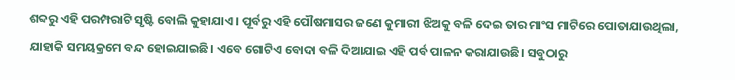ଶବ୍ଦରୁ ଏହି ପରମ୍ପରାଟି ସୃଷ୍ଟି ବୋଲି କୁହାଯାଏ। ପୂର୍ବରୁ ଏହି ପୌଷମାସର ଜଣେ କୁମାରୀ ଝିଅକୁ ବଳି ଦେଇ ତାର ମାଂସ ମାଟିରେ ପୋତାଯାଉଥିଲା, ଯାହାକି ସମୟକ୍ରମେ ବନ୍ଦ ହୋଇଯାଇଛି। ଏବେ ଗୋଟିଏ ବୋଦା ବଳି ଦିଆଯାଇ ଏହି ପର୍ବ ପାଳନ କରାଯାଉଛି। ସବୁଠାରୁ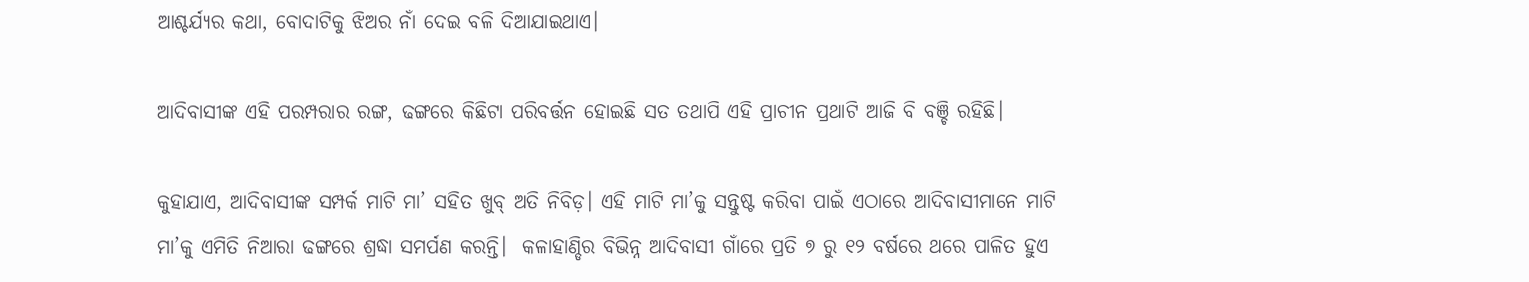ଆଶ୍ଚର୍ଯ୍ୟର କଥା, ବୋଦାଟିକୁ ଝିଅର ନାଁ ଦେଇ ବଳି ଦିଆଯାଇଥାଏ।

ଆଦିବାସୀଙ୍କ ଏହି ପରମ୍ପରାର ରଙ୍ଗ, ଢଙ୍ଗରେ କିଛିଟା ପରିବର୍ତ୍ତନ ହୋଇଛି ସତ ତଥାପି ଏହି ପ୍ରାଚୀନ ପ୍ରଥାଟି ଆଜି ବି ବଞ୍ଚି ରହିଛି।

କୁହାଯାଏ, ଆଦିବାସୀଙ୍କ ସମ୍ପର୍କ ମାଟି ମା’ ସହିତ ଖୁବ୍‌ ଅତି ନିବିଡ଼। ଏହି ମାଟି ମା’କୁ ସନ୍ତୁଷ୍ଟ କରିବା ପାଇଁ ଏଠାରେ ଆଦିବାସୀମାନେ ମାଟି ମା’କୁ ଏମିତି ନିଆରା ଢଙ୍ଗରେ ଶ୍ରଦ୍ଧା ସମର୍ପଣ କରନ୍ତି।  କଳାହାଣ୍ଡିର ବିଭିନ୍ନ ଆଦିବାସୀ ଗାଁରେ ପ୍ରତି ୭ ରୁ ୧୨ ବର୍ଷରେ ଥରେ ପାଳିତ ହୁଏ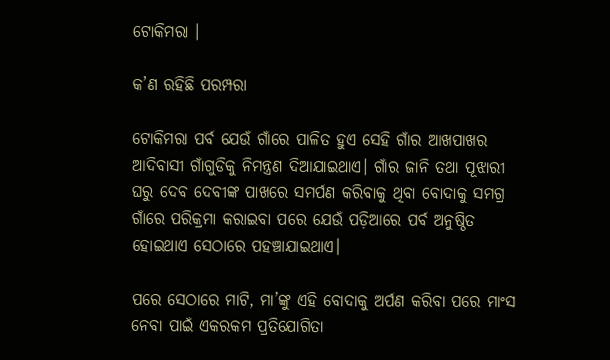ଟୋକିମରା ।

କ’ଣ ରହିଛି ପରମ୍ପରା

ଟୋକିମରା ପର୍ବ ଯେଉଁ ଗାଁରେ ପାଳିତ ହୁଏ ସେହି ଗାଁର ଆଖପାଖର ଆଦିବାସୀ ଗାଁଗୁଡିକୁ ନିମନ୍ତ୍ରଣ ଦିଆଯାଇଥାଏ। ଗାଁର ଜାନି ତଥା ପୂଝାରୀ ଘରୁ ଦେବ ଦେବୀଙ୍କ ପାଖରେ ସମର୍ପଣ କରିବାକୁ ଥିବା ବୋଦାକୁ ସମଗ୍ର ଗାଁରେ ପରିକ୍ରମା କରାଇବା ପରେ ଯେଉଁ ପଡ଼ିଆରେ ପର୍ବ ଅନୁଷ୍ଠିତ ହୋଇଥାଏ ସେଠାରେ ପହଞ୍ଚାଯାଇଥାଏ।

ପରେ ସେଠାରେ ମାଟି, ମା’ଙ୍କୁ ଏହି ବୋଦାକୁ ଅର୍ପଣ କରିବା ପରେ ମାଂସ ନେବା ପାଇଁ ଏକରକମ ପ୍ରତିଯୋଗିତା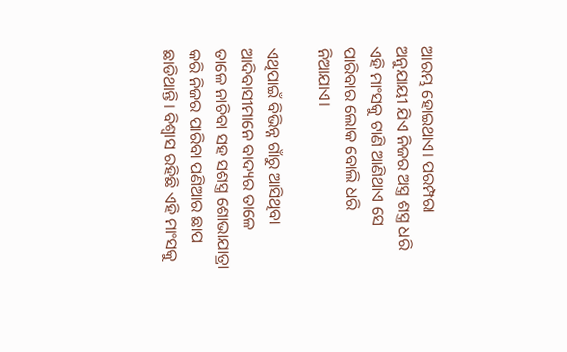ଆରମ୍ଭ ହୋଇଥାଏ। ପରମ୍ପରା ଅନୁଯାୟୀ ଯିଏ ନିଜର ଅସ୍ତ୍ର ଶସ୍ତ୍ର ଧରି ଏହି ମାଂସକୁ ଟାଣି ଆଣିଥାଏ ସେ ପାରିବାର ଲୋକ ବୋଲି ଧରି ନିଆଯାଏ।

ଏଥିପାଇଁ ବିଭିନ୍ନ ଗାଁରୁ ଆସିଥିବା ଆଦିବାସୀମାନେ ବାଦ୍ୟର ତାଳେ ତାଳେ ନାଚିବା ସହ ସଶସ୍ତ୍ର ଶୋଭାଯାତ୍ରା କରି ନିଜର ପାରିବା ପଣିଆର ଛାପ ଛାଡିଥାନ୍ତି। ବିଶ୍ୱାସ ରହିଛି ଏହି ମାଂସକୁ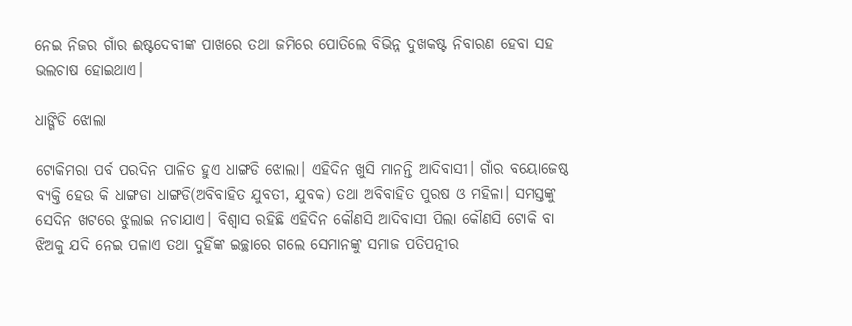ନେଇ ନିଜର ଗାଁର ଈଷ୍ଟଦେବୀଙ୍କ ପାଖରେ ତଥା ଜମିରେ ପୋତିଲେ ବିଭିନ୍ନ ଦୁଖକଷ୍ଟ ନିବାରଣ ହେବା ସହ ଭଲଚାଷ ହୋଇଥାଏ।

ଧାଙ୍ଗିଡି ଝୋଲା

ଟୋକିମରା ପର୍ବ ପରଦିନ ପାଳିତ ହୁଏ ଧାଙ୍ଗଡି ଝୋଲା। ଏହିଦିନ ଖୁସି ମାନନ୍ତି ଆଦିବାସୀ। ଗାଁର ବୟୋଜେଷ୍ଠ ବ୍ୟକ୍ତି ହେଉ କି ଧାଙ୍ଗଡା ଧାଙ୍ଗଡି(ଅବିବାହିତ ଯୁବତୀ, ଯୁବକ) ତଥା ଅବିବାହିତ ପୁରଷ ଓ ମହିଳା। ସମସ୍ତଙ୍କୁ ସେଦିନ ଖଟରେ ଝୁଲାଇ ନଚାଯାଏ। ବିଶ୍ୱାସ ରହିଛି ଏହିଦିନ କୌଣସି ଆଦିବାସୀ ପିଲା କୌଣସି ଟୋକି ବା ଝିଅକୁ ଯଦି ନେଇ ପଳାଏ ତଥା ଦୁହିଁଙ୍କ ଇଚ୍ଛାରେ ଗଲେ ସେମାନଙ୍କୁ ସମାଜ ପତିପତ୍ନୀର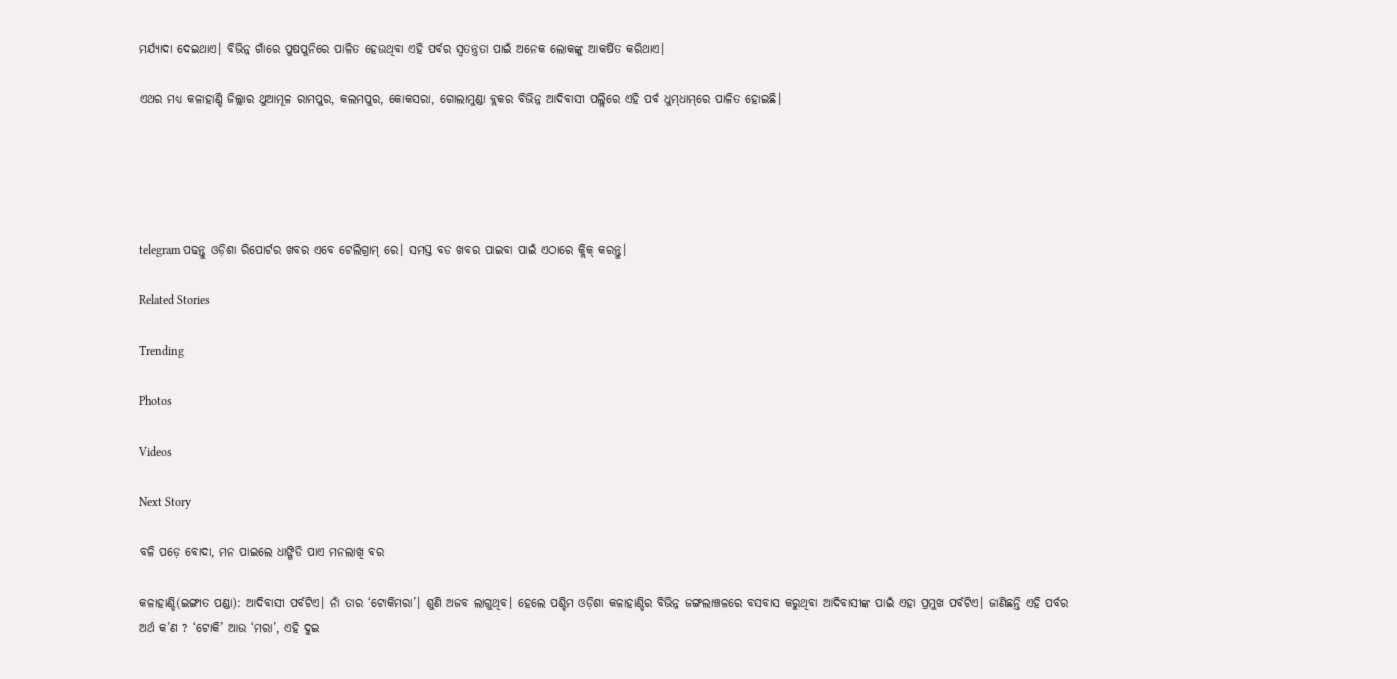ମର୍ଯ୍ୟାଦା ଦେଇଥାଏ। ବିଭିନ୍ନ ଗାଁରେ ପୁଷପୁନିରେ ପାଳିତ ହେଉଥିବା ଏହି ପର୍ବର ସ୍ୱତନ୍ତ୍ରତା ପାଇଁ ଅନେକ ଲୋକଙ୍କୁ ଆକର୍ଷିତ କରିଥାଏ।

ଏଥର ମଧ୍ୟ କଳାହାଣ୍ଡି ଜିଲ୍ଲାର ଥୁଆମୂଳ ରାମପୁର, କଲମପୁର, କୋକସରା, ଗୋଲାମୁଣ୍ଡା ବ୍ଲକର ବିଭିନ୍ନ ଆଦିବାସୀ ପଲ୍ଲିରେ ଏହି ପର୍ବ ଧୁମ୍‌ଧାମ୍‌ରେ ପାଳିତ ହୋଇଛି।





telegram ପଢନ୍ତୁ ଓଡ଼ିଶା ରିପୋର୍ଟର ଖବର ଏବେ ଟେଲିଗ୍ରାମ୍ ରେ। ସମସ୍ତ ବଡ ଖବର ପାଇବା ପାଇଁ ଏଠାରେ କ୍ଲିକ୍ କରନ୍ତୁ।

Related Stories

Trending

Photos

Videos

Next Story

ବଳି ପଡ଼େ ବୋଦା, ମନ ପାଇଲେ ଧାଙ୍ଗିଡି ପାଏ ମନଲାଖି ବର

କଳାହାଣ୍ଡି(ଇଙ୍ଗୀତ ପଣ୍ଡା): ଆଦିବାସୀ ପର୍ବଟିଏ। ନାଁ ତାର ‘ଟୋକିମରା’। ଶୁଣି ଅଜବ ଲାଗୁଥିବ। ହେଲେ ପଶ୍ଚିମ ଓଡ଼ିଶା କଳାହାଣ୍ଡିର ବିଭିନ୍ନ ଜଙ୍ଗଲାଞ୍ଚଳରେ ବସବାସ କରୁଥିବା ଆଦିବାସୀଙ୍କ ପାଇଁ ଏହା ପ୍ରମୁଖ ପର୍ବଟିଏ। ଜାଣିଛନ୍ତି ଏହି ପର୍ବର ଅର୍ଥ କ’ଣ ? ‘ଟୋକି’ ଆଉ ‘ମରା’, ଏହି ଦୁଇ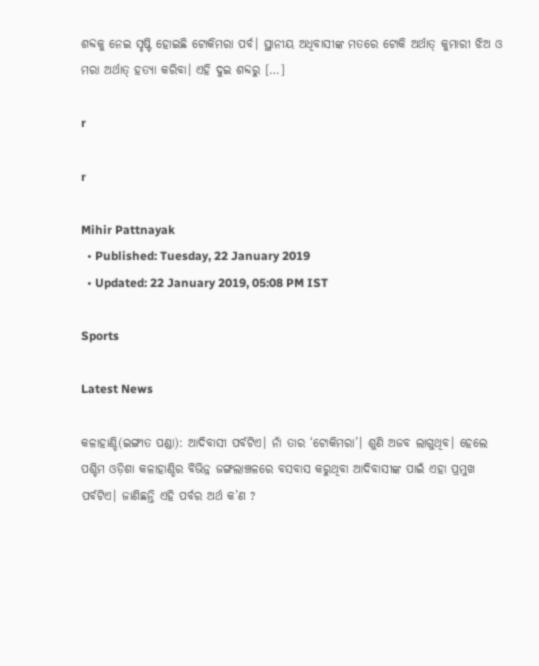ଶବ୍ଦକୁ ନେଇ ସୃଷ୍ଟି ହୋଇଛି ଟୋକିମରା ପର୍ବ। ସ୍ଥାନୀୟ ଅଧିବାସୀଙ୍କ ମତରେ ଟୋକି ଅର୍ଥାତ୍‌ କୁମାରୀ ଝିଅ ଓ ମରା ଅର୍ଥାତ୍‌ ହତ୍ୟା କରିବା। ଏହି ଦୁଇ ଶବ୍ଦରୁ […]

r

r

Mihir Pattnayak
  • Published: Tuesday, 22 January 2019
  • Updated: 22 January 2019, 05:08 PM IST

Sports

Latest News

କଳାହାଣ୍ଡି(ଇଙ୍ଗୀତ ପଣ୍ଡା): ଆଦିବାସୀ ପର୍ବଟିଏ। ନାଁ ତାର ‘ଟୋକିମରା’। ଶୁଣି ଅଜବ ଲାଗୁଥିବ। ହେଲେ ପଶ୍ଚିମ ଓଡ଼ିଶା କଳାହାଣ୍ଡିର ବିଭିନ୍ନ ଜଙ୍ଗଲାଞ୍ଚଳରେ ବସବାସ କରୁଥିବା ଆଦିବାସୀଙ୍କ ପାଇଁ ଏହା ପ୍ରମୁଖ ପର୍ବଟିଏ। ଜାଣିଛନ୍ତି ଏହି ପର୍ବର ଅର୍ଥ କ’ଣ ?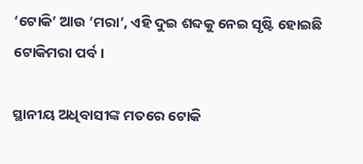‘ଟୋକି’ ଆଉ ‘ମରା’, ଏହି ଦୁଇ ଶବ୍ଦକୁ ନେଇ ସୃଷ୍ଟି ହୋଇଛି ଟୋକିମରା ପର୍ବ।

ସ୍ଥାନୀୟ ଅଧିବାସୀଙ୍କ ମତରେ ଟୋକି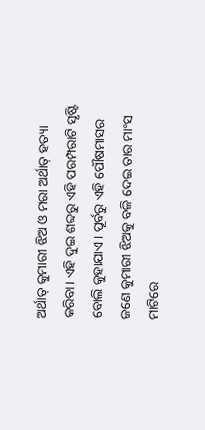ଅର୍ଥାତ୍‌ କୁମାରୀ ଝିଅ ଓ ମରା ଅର୍ଥାତ୍‌ ହତ୍ୟା କରିବା। ଏହି ଦୁଇ ଶବ୍ଦରୁ ଏହି ପରମ୍ପରାଟି ସୃଷ୍ଟି ବୋଲି କୁହାଯାଏ। ପୂର୍ବରୁ ଏହି ପୌଷମାସର ଜଣେ କୁମାରୀ ଝିଅକୁ ବଳି ଦେଇ ତାର ମାଂସ ମାଟିରେ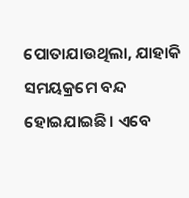ପୋତାଯାଉଥିଲା, ଯାହାକି ସମୟକ୍ରମେ ବନ୍ଦ ହୋଇଯାଇଛି। ଏବେ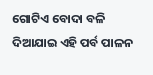ଗୋଟିଏ ବୋଦା ବଳି ଦିଆଯାଇ ଏହି ପର୍ବ ପାଳନ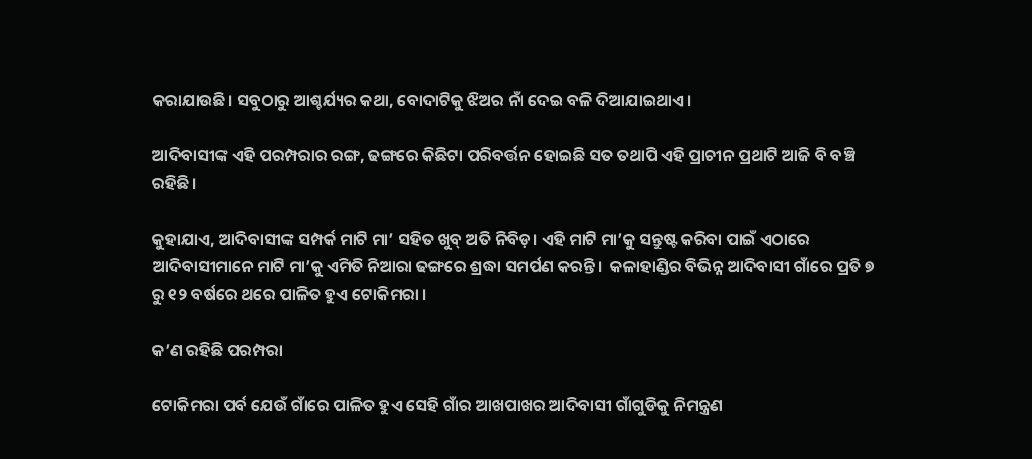କରାଯାଉଛି। ସବୁଠାରୁ ଆଶ୍ଚର୍ଯ୍ୟର କଥା, ବୋଦାଟିକୁ ଝିଅର ନାଁ ଦେଇ ବଳି ଦିଆଯାଇଥାଏ।

ଆଦିବାସୀଙ୍କ ଏହି ପରମ୍ପରାର ରଙ୍ଗ, ଢଙ୍ଗରେ କିଛିଟା ପରିବର୍ତ୍ତନ ହୋଇଛି ସତ ତଥାପି ଏହି ପ୍ରାଚୀନ ପ୍ରଥାଟି ଆଜି ବି ବଞ୍ଚି ରହିଛି।

କୁହାଯାଏ, ଆଦିବାସୀଙ୍କ ସମ୍ପର୍କ ମାଟି ମା’ ସହିତ ଖୁବ୍‌ ଅତି ନିବିଡ଼। ଏହି ମାଟି ମା’କୁ ସନ୍ତୁଷ୍ଟ କରିବା ପାଇଁ ଏଠାରେ ଆଦିବାସୀମାନେ ମାଟି ମା’କୁ ଏମିତି ନିଆରା ଢଙ୍ଗରେ ଶ୍ରଦ୍ଧା ସମର୍ପଣ କରନ୍ତି।  କଳାହାଣ୍ଡିର ବିଭିନ୍ନ ଆଦିବାସୀ ଗାଁରେ ପ୍ରତି ୭ ରୁ ୧୨ ବର୍ଷରେ ଥରେ ପାଳିତ ହୁଏ ଟୋକିମରା ।

କ’ଣ ରହିଛି ପରମ୍ପରା

ଟୋକିମରା ପର୍ବ ଯେଉଁ ଗାଁରେ ପାଳିତ ହୁଏ ସେହି ଗାଁର ଆଖପାଖର ଆଦିବାସୀ ଗାଁଗୁଡିକୁ ନିମନ୍ତ୍ରଣ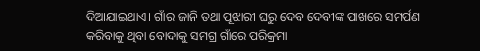ଦିଆଯାଇଥାଏ। ଗାଁର ଜାନି ତଥା ପୂଝାରୀ ଘରୁ ଦେବ ଦେବୀଙ୍କ ପାଖରେ ସମର୍ପଣ କରିବାକୁ ଥିବା ବୋଦାକୁ ସମଗ୍ର ଗାଁରେ ପରିକ୍ରମା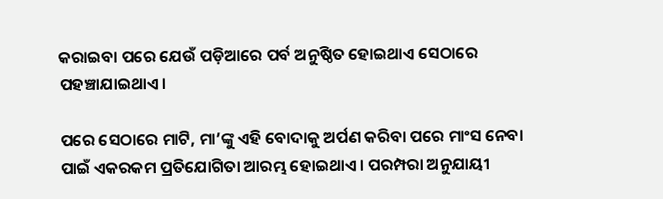କରାଇବା ପରେ ଯେଉଁ ପଡ଼ିଆରେ ପର୍ବ ଅନୁଷ୍ଠିତ ହୋଇଥାଏ ସେଠାରେ ପହଞ୍ଚାଯାଇଥାଏ।

ପରେ ସେଠାରେ ମାଟି, ମା’ଙ୍କୁ ଏହି ବୋଦାକୁ ଅର୍ପଣ କରିବା ପରେ ମାଂସ ନେବା ପାଇଁ ଏକରକମ ପ୍ରତିଯୋଗିତା ଆରମ୍ଭ ହୋଇଥାଏ। ପରମ୍ପରା ଅନୁଯାୟୀ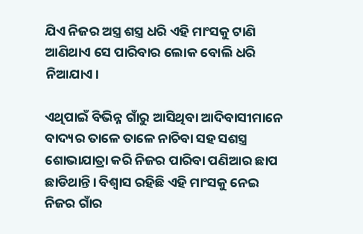ଯିଏ ନିଜର ଅସ୍ତ୍ର ଶସ୍ତ୍ର ଧରି ଏହି ମାଂସକୁ ଟାଣି ଆଣିଥାଏ ସେ ପାରିବାର ଲୋକ ବୋଲି ଧରି ନିଆଯାଏ।

ଏଥିପାଇଁ ବିଭିନ୍ନ ଗାଁରୁ ଆସିଥିବା ଆଦିବାସୀମାନେ ବାଦ୍ୟର ତାଳେ ତାଳେ ନାଚିବା ସହ ସଶସ୍ତ୍ର ଶୋଭାଯାତ୍ରା କରି ନିଜର ପାରିବା ପଣିଆର ଛାପ ଛାଡିଥାନ୍ତି। ବିଶ୍ୱାସ ରହିଛି ଏହି ମାଂସକୁ ନେଇ ନିଜର ଗାଁର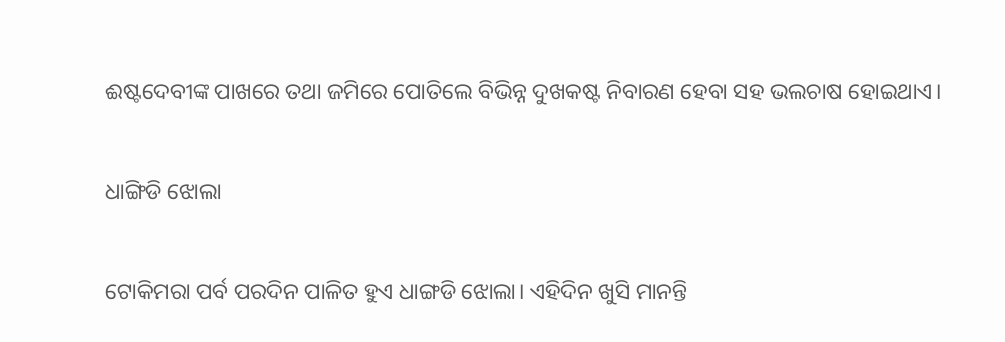ଈଷ୍ଟଦେବୀଙ୍କ ପାଖରେ ତଥା ଜମିରେ ପୋତିଲେ ବିଭିନ୍ନ ଦୁଖକଷ୍ଟ ନିବାରଣ ହେବା ସହ ଭଲଚାଷ ହୋଇଥାଏ।

ଧାଙ୍ଗିଡି ଝୋଲା

ଟୋକିମରା ପର୍ବ ପରଦିନ ପାଳିତ ହୁଏ ଧାଙ୍ଗଡି ଝୋଲା। ଏହିଦିନ ଖୁସି ମାନନ୍ତି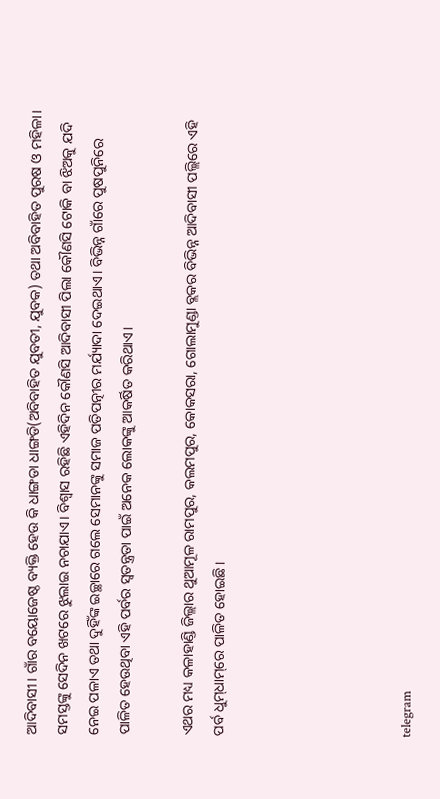ଆଦିବାସୀ। ଗାଁର ବୟୋଜେଷ୍ଠ ବ୍ୟକ୍ତି ହେଉ କି ଧାଙ୍ଗଡା ଧାଙ୍ଗଡି(ଅବିବାହିତ ଯୁବତୀ, ଯୁବକ) ତଥା ଅବିବାହିତ ପୁରଷ ଓ ମହିଳା। ସମସ୍ତଙ୍କୁ ସେଦିନ ଖଟରେ ଝୁଲାଇ ନଚାଯାଏ। ବିଶ୍ୱାସ ରହିଛି ଏହିଦିନ କୌଣସି ଆଦିବାସୀ ପିଲା କୌଣସି ଟୋକି ବା ଝିଅକୁ ଯଦି ନେଇ ପଳାଏ ତଥା ଦୁହିଁଙ୍କ ଇଚ୍ଛାରେ ଗଲେ ସେମାନଙ୍କୁ ସମାଜ ପତିପତ୍ନୀର ମର୍ଯ୍ୟାଦା ଦେଇଥାଏ। ବିଭିନ୍ନ ଗାଁରେ ପୁଷପୁନିରେ ପାଳିତ ହେଉଥିବା ଏହି ପର୍ବର ସ୍ୱତନ୍ତ୍ରତା ପାଇଁ ଅନେକ ଲୋକଙ୍କୁ ଆକର୍ଷିତ କରିଥାଏ।

ଏଥର ମଧ୍ୟ କଳାହାଣ୍ଡି ଜିଲ୍ଲାର ଥୁଆମୂଳ ରାମପୁର, କଲମପୁର, କୋକସରା, ଗୋଲାମୁଣ୍ଡା ବ୍ଲକର ବିଭିନ୍ନ ଆଦିବାସୀ ପଲ୍ଲିରେ ଏହି ପର୍ବ ଧୁମ୍‌ଧାମ୍‌ରେ ପାଳିତ ହୋଇଛି।





telegram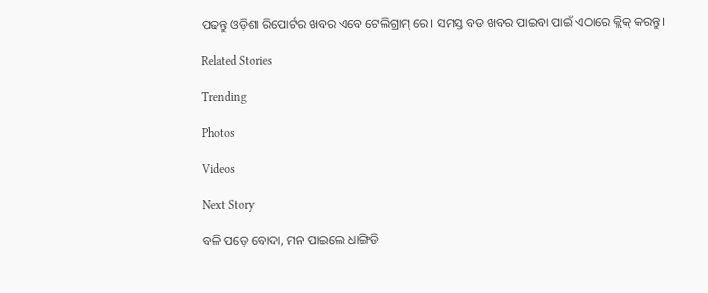ପଢନ୍ତୁ ଓଡ଼ିଶା ରିପୋର୍ଟର ଖବର ଏବେ ଟେଲିଗ୍ରାମ୍ ରେ। ସମସ୍ତ ବଡ ଖବର ପାଇବା ପାଇଁ ଏଠାରେ କ୍ଲିକ୍ କରନ୍ତୁ।

Related Stories

Trending

Photos

Videos

Next Story

ବଳି ପଡ଼େ ବୋଦା, ମନ ପାଇଲେ ଧାଙ୍ଗିଡି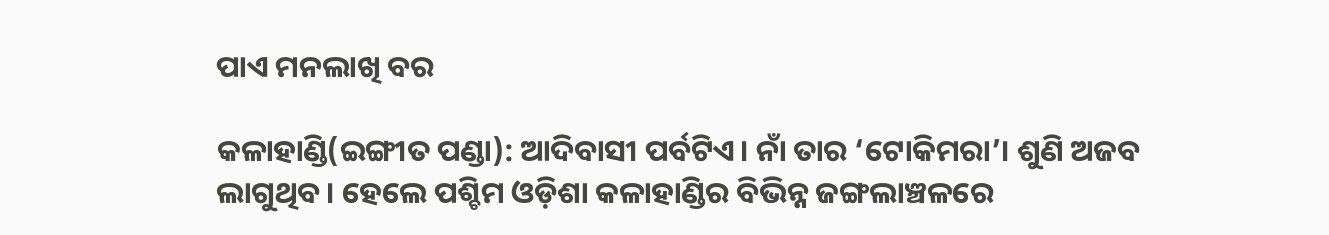ପାଏ ମନଲାଖି ବର

କଳାହାଣ୍ଡି(ଇଙ୍ଗୀତ ପଣ୍ଡା): ଆଦିବାସୀ ପର୍ବଟିଏ। ନାଁ ତାର ‘ଟୋକିମରା’। ଶୁଣି ଅଜବ ଲାଗୁଥିବ। ହେଲେ ପଶ୍ଚିମ ଓଡ଼ିଶା କଳାହାଣ୍ଡିର ବିଭିନ୍ନ ଜଙ୍ଗଲାଞ୍ଚଳରେ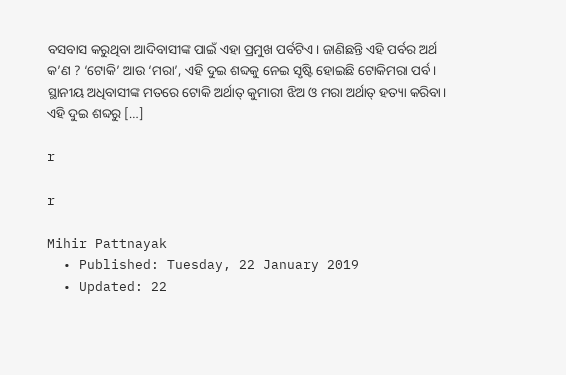ବସବାସ କରୁଥିବା ଆଦିବାସୀଙ୍କ ପାଇଁ ଏହା ପ୍ରମୁଖ ପର୍ବଟିଏ। ଜାଣିଛନ୍ତି ଏହି ପର୍ବର ଅର୍ଥ କ’ଣ ? ‘ଟୋକି’ ଆଉ ‘ମରା’, ଏହି ଦୁଇ ଶବ୍ଦକୁ ନେଇ ସୃଷ୍ଟି ହୋଇଛି ଟୋକିମରା ପର୍ବ। ସ୍ଥାନୀୟ ଅଧିବାସୀଙ୍କ ମତରେ ଟୋକି ଅର୍ଥାତ୍‌ କୁମାରୀ ଝିଅ ଓ ମରା ଅର୍ଥାତ୍‌ ହତ୍ୟା କରିବା। ଏହି ଦୁଇ ଶବ୍ଦରୁ […]

r

r

Mihir Pattnayak
  • Published: Tuesday, 22 January 2019
  • Updated: 22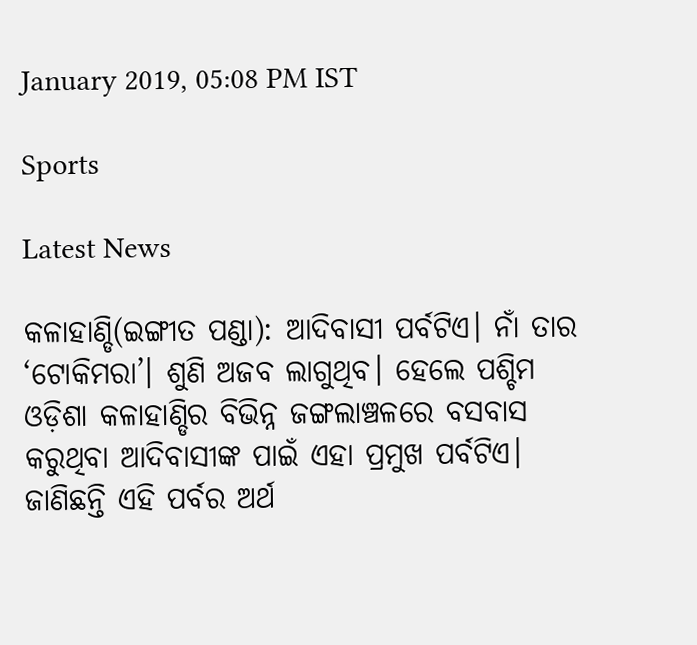January 2019, 05:08 PM IST

Sports

Latest News

କଳାହାଣ୍ଡି(ଇଙ୍ଗୀତ ପଣ୍ଡା): ଆଦିବାସୀ ପର୍ବଟିଏ। ନାଁ ତାର ‘ଟୋକିମରା’। ଶୁଣି ଅଜବ ଲାଗୁଥିବ। ହେଲେ ପଶ୍ଚିମ ଓଡ଼ିଶା କଳାହାଣ୍ଡିର ବିଭିନ୍ନ ଜଙ୍ଗଲାଞ୍ଚଳରେ ବସବାସ କରୁଥିବା ଆଦିବାସୀଙ୍କ ପାଇଁ ଏହା ପ୍ରମୁଖ ପର୍ବଟିଏ। ଜାଣିଛନ୍ତି ଏହି ପର୍ବର ଅର୍ଥ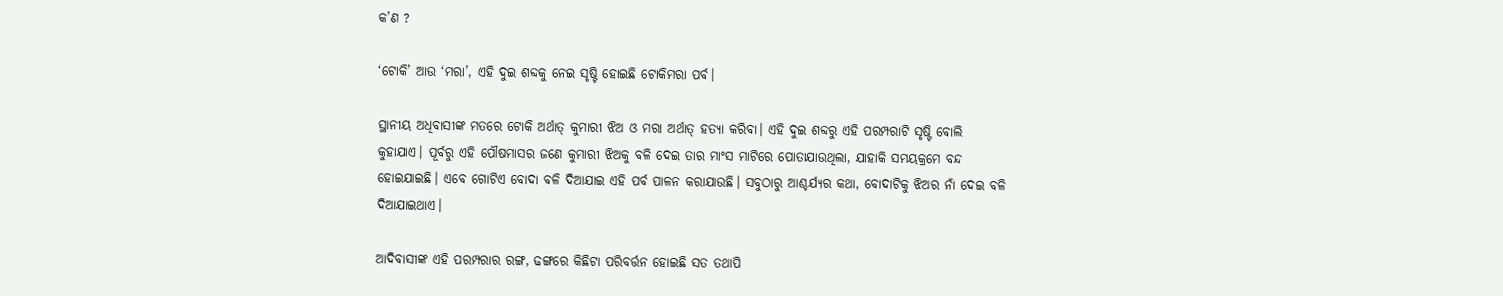କ’ଣ ?

‘ଟୋକି’ ଆଉ ‘ମରା’, ଏହି ଦୁଇ ଶବ୍ଦକୁ ନେଇ ସୃଷ୍ଟି ହୋଇଛି ଟୋକିମରା ପର୍ବ।

ସ୍ଥାନୀୟ ଅଧିବାସୀଙ୍କ ମତରେ ଟୋକି ଅର୍ଥାତ୍‌ କୁମାରୀ ଝିଅ ଓ ମରା ଅର୍ଥାତ୍‌ ହତ୍ୟା କରିବା। ଏହି ଦୁଇ ଶବ୍ଦରୁ ଏହି ପରମ୍ପରାଟି ସୃଷ୍ଟି ବୋଲି କୁହାଯାଏ। ପୂର୍ବରୁ ଏହି ପୌଷମାସର ଜଣେ କୁମାରୀ ଝିଅକୁ ବଳି ଦେଇ ତାର ମାଂସ ମାଟିରେ ପୋତାଯାଉଥିଲା, ଯାହାକି ସମୟକ୍ରମେ ବନ୍ଦ ହୋଇଯାଇଛି। ଏବେ ଗୋଟିଏ ବୋଦା ବଳି ଦିଆଯାଇ ଏହି ପର୍ବ ପାଳନ କରାଯାଉଛି। ସବୁଠାରୁ ଆଶ୍ଚର୍ଯ୍ୟର କଥା, ବୋଦାଟିକୁ ଝିଅର ନାଁ ଦେଇ ବଳି ଦିଆଯାଇଥାଏ।

ଆଦିବାସୀଙ୍କ ଏହି ପରମ୍ପରାର ରଙ୍ଗ, ଢଙ୍ଗରେ କିଛିଟା ପରିବର୍ତ୍ତନ ହୋଇଛି ସତ ତଥାପି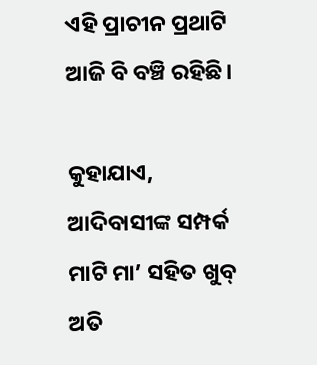ଏହି ପ୍ରାଚୀନ ପ୍ରଥାଟି ଆଜି ବି ବଞ୍ଚି ରହିଛି।

କୁହାଯାଏ, ଆଦିବାସୀଙ୍କ ସମ୍ପର୍କ ମାଟି ମା’ ସହିତ ଖୁବ୍‌ ଅତି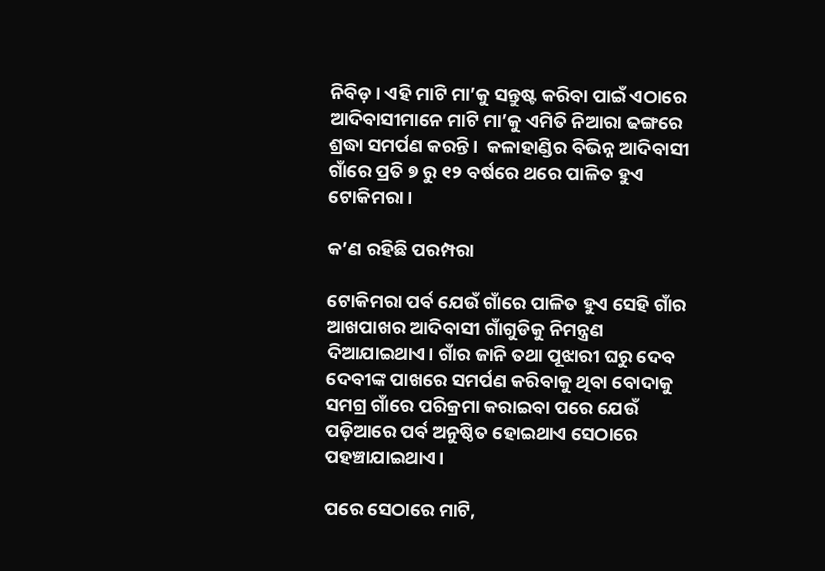ନିବିଡ଼। ଏହି ମାଟି ମା’କୁ ସନ୍ତୁଷ୍ଟ କରିବା ପାଇଁ ଏଠାରେ ଆଦିବାସୀମାନେ ମାଟି ମା’କୁ ଏମିତି ନିଆରା ଢଙ୍ଗରେ ଶ୍ରଦ୍ଧା ସମର୍ପଣ କରନ୍ତି।  କଳାହାଣ୍ଡିର ବିଭିନ୍ନ ଆଦିବାସୀ ଗାଁରେ ପ୍ରତି ୭ ରୁ ୧୨ ବର୍ଷରେ ଥରେ ପାଳିତ ହୁଏ ଟୋକିମରା ।

କ’ଣ ରହିଛି ପରମ୍ପରା

ଟୋକିମରା ପର୍ବ ଯେଉଁ ଗାଁରେ ପାଳିତ ହୁଏ ସେହି ଗାଁର ଆଖପାଖର ଆଦିବାସୀ ଗାଁଗୁଡିକୁ ନିମନ୍ତ୍ରଣ ଦିଆଯାଇଥାଏ। ଗାଁର ଜାନି ତଥା ପୂଝାରୀ ଘରୁ ଦେବ ଦେବୀଙ୍କ ପାଖରେ ସମର୍ପଣ କରିବାକୁ ଥିବା ବୋଦାକୁ ସମଗ୍ର ଗାଁରେ ପରିକ୍ରମା କରାଇବା ପରେ ଯେଉଁ ପଡ଼ିଆରେ ପର୍ବ ଅନୁଷ୍ଠିତ ହୋଇଥାଏ ସେଠାରେ ପହଞ୍ଚାଯାଇଥାଏ।

ପରେ ସେଠାରେ ମାଟି,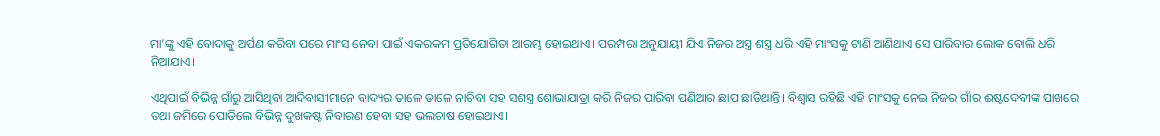ମା’ଙ୍କୁ ଏହି ବୋଦାକୁ ଅର୍ପଣ କରିବା ପରେ ମାଂସ ନେବା ପାଇଁ ଏକରକମ ପ୍ରତିଯୋଗିତା ଆରମ୍ଭ ହୋଇଥାଏ। ପରମ୍ପରା ଅନୁଯାୟୀ ଯିଏ ନିଜର ଅସ୍ତ୍ର ଶସ୍ତ୍ର ଧରି ଏହି ମାଂସକୁ ଟାଣି ଆଣିଥାଏ ସେ ପାରିବାର ଲୋକ ବୋଲି ଧରି ନିଆଯାଏ।

ଏଥିପାଇଁ ବିଭିନ୍ନ ଗାଁରୁ ଆସିଥିବା ଆଦିବାସୀମାନେ ବାଦ୍ୟର ତାଳେ ତାଳେ ନାଚିବା ସହ ସଶସ୍ତ୍ର ଶୋଭାଯାତ୍ରା କରି ନିଜର ପାରିବା ପଣିଆର ଛାପ ଛାଡିଥାନ୍ତି। ବିଶ୍ୱାସ ରହିଛି ଏହି ମାଂସକୁ ନେଇ ନିଜର ଗାଁର ଈଷ୍ଟଦେବୀଙ୍କ ପାଖରେ ତଥା ଜମିରେ ପୋତିଲେ ବିଭିନ୍ନ ଦୁଖକଷ୍ଟ ନିବାରଣ ହେବା ସହ ଭଲଚାଷ ହୋଇଥାଏ।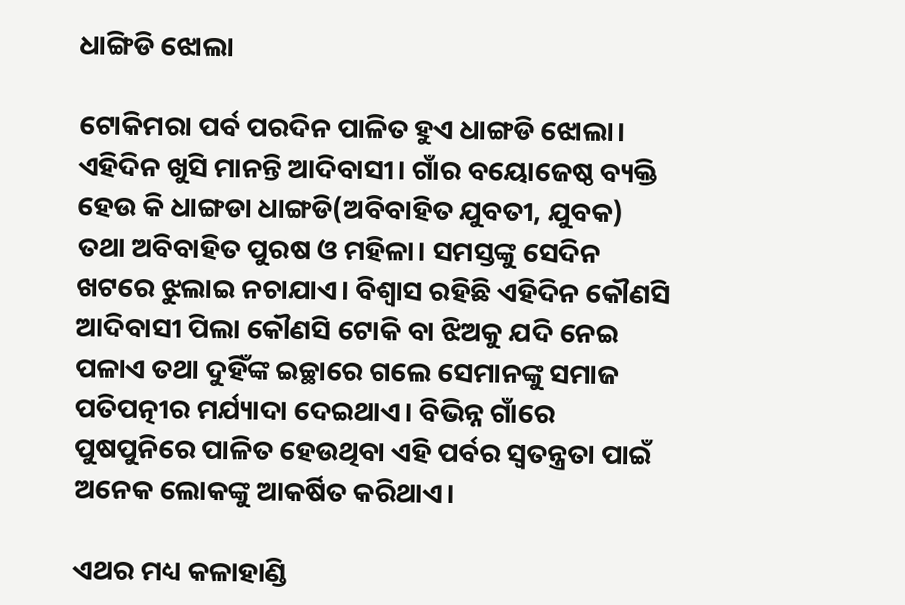ଧାଙ୍ଗିଡି ଝୋଲା

ଟୋକିମରା ପର୍ବ ପରଦିନ ପାଳିତ ହୁଏ ଧାଙ୍ଗଡି ଝୋଲା। ଏହିଦିନ ଖୁସି ମାନନ୍ତି ଆଦିବାସୀ। ଗାଁର ବୟୋଜେଷ୍ଠ ବ୍ୟକ୍ତି ହେଉ କି ଧାଙ୍ଗଡା ଧାଙ୍ଗଡି(ଅବିବାହିତ ଯୁବତୀ, ଯୁବକ) ତଥା ଅବିବାହିତ ପୁରଷ ଓ ମହିଳା। ସମସ୍ତଙ୍କୁ ସେଦିନ ଖଟରେ ଝୁଲାଇ ନଚାଯାଏ। ବିଶ୍ୱାସ ରହିଛି ଏହିଦିନ କୌଣସି ଆଦିବାସୀ ପିଲା କୌଣସି ଟୋକି ବା ଝିଅକୁ ଯଦି ନେଇ ପଳାଏ ତଥା ଦୁହିଁଙ୍କ ଇଚ୍ଛାରେ ଗଲେ ସେମାନଙ୍କୁ ସମାଜ ପତିପତ୍ନୀର ମର୍ଯ୍ୟାଦା ଦେଇଥାଏ। ବିଭିନ୍ନ ଗାଁରେ ପୁଷପୁନିରେ ପାଳିତ ହେଉଥିବା ଏହି ପର୍ବର ସ୍ୱତନ୍ତ୍ରତା ପାଇଁ ଅନେକ ଲୋକଙ୍କୁ ଆକର୍ଷିତ କରିଥାଏ।

ଏଥର ମଧ୍ୟ କଳାହାଣ୍ଡି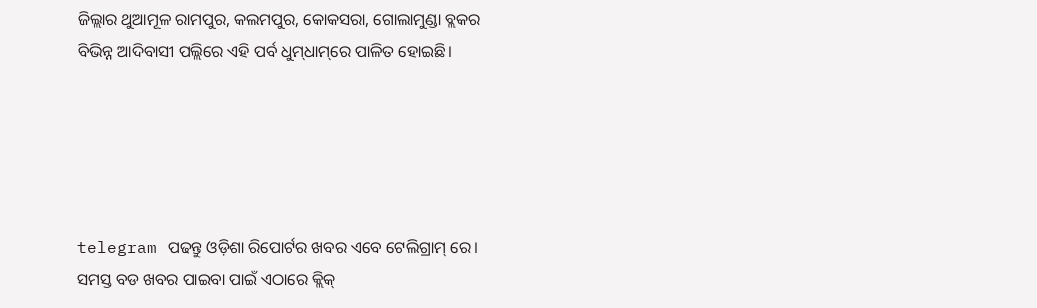ଜିଲ୍ଲାର ଥୁଆମୂଳ ରାମପୁର, କଲମପୁର, କୋକସରା, ଗୋଲାମୁଣ୍ଡା ବ୍ଲକର ବିଭିନ୍ନ ଆଦିବାସୀ ପଲ୍ଲିରେ ଏହି ପର୍ବ ଧୁମ୍‌ଧାମ୍‌ରେ ପାଳିତ ହୋଇଛି।





telegram ପଢନ୍ତୁ ଓଡ଼ିଶା ରିପୋର୍ଟର ଖବର ଏବେ ଟେଲିଗ୍ରାମ୍ ରେ। ସମସ୍ତ ବଡ ଖବର ପାଇବା ପାଇଁ ଏଠାରେ କ୍ଲିକ୍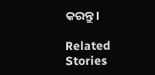କରନ୍ତୁ।

Related Stories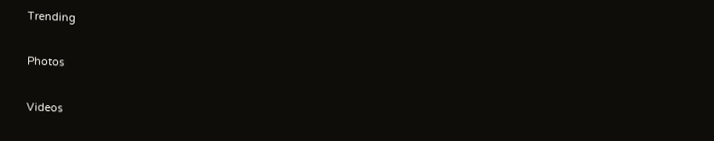Trending

Photos

Videos